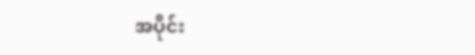အပိုင်း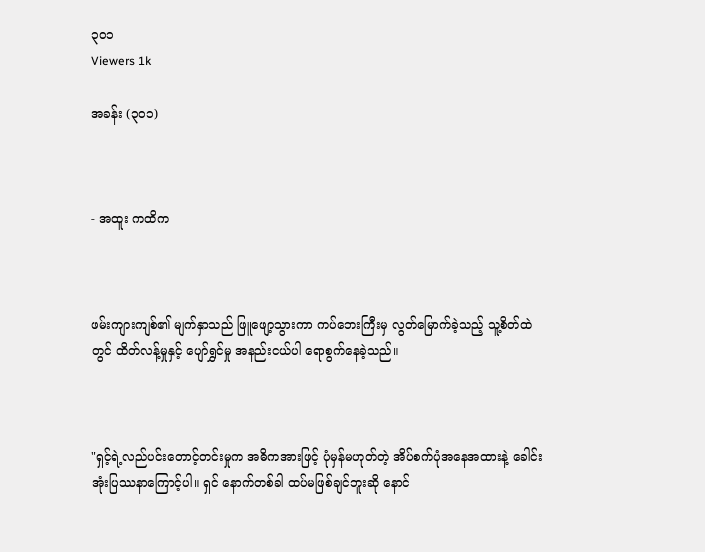၃၀၁
Viewers 1k

အခန်း (၃၀၁)



- အထူး ကထိက



ဖမ်းကျားကျစ်၏ မျက်နှာသည် ဖြူဖျော့သွားကာ ကပ်ဘေးကြီးမှ လွတ်မြောက်ခဲ့သည့် သူ့စိတ်ထဲတွင် ထိတ်လန့်မှုနှင့် ပျော်ရွှင်မှု အနည်းငယ်ပါ ရောစွက်နေခဲ့သည်။



"ရှင့်ရဲ့လည်ပင်းတောင့်တင်းမှုက အဓိကအားဖြင့် ပုံမှန်မဟုတ်တဲ့ အိပ်စက်ပုံအနေအထားနဲ့ ခေါင်းအုံးပြဿနာကြောင့်ပါ။ ရှင် နောက်တစ်ခါ ထပ်မဖြစ်ချင်‌ဘူးဆို နောင်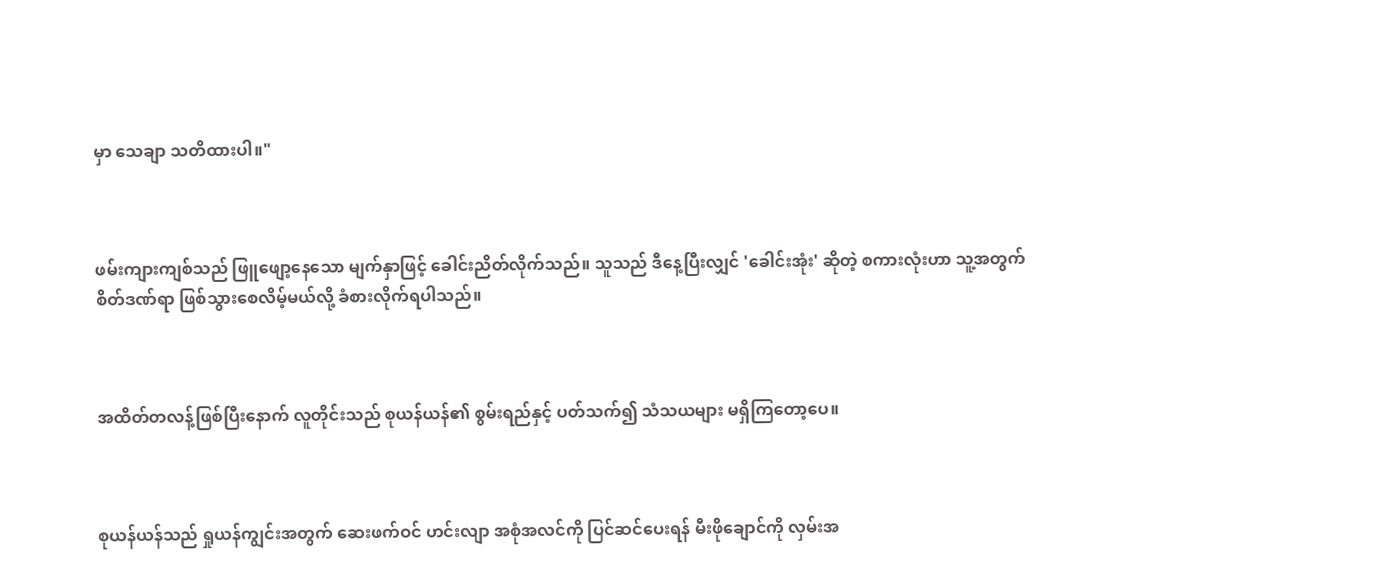မှာ သေချာ သတိထားပါ။"



ဖမ်းကျားကျစ်သည် ဖြူဖျော့နေသော မျက်နှာဖြင့် ခေါင်းညိတ်လိုက်သည်။ သူသည် ဒီ‌နေ့ပြီးလျှင် 'ခေါင်းအုံး' ဆိုတဲ့ စကားလုံးဟာ သူ့အတွက် စိတ်ဒဏ်ရာ ဖြစ်သွားစေလိမ့်မယ်လို့ ခံစားလိုက်ရပါသည်။



အထိတ်တလန့်ဖြစ်ပြီးနောက် လူတိုင်းသည် စုယန်ယန်၏ စွမ်းရည်နှင့် ပတ်သက်၍ သံသယများ မရှိကြတော့ပေ။



စုယန်ယန်သည် ရှုယန်ကျွင်းအတွက် ဆေးဖက်ဝင် ဟင်းလျာ အစုံအလင်ကို ပြင်ဆင်ပေးရန် မီးဖိုချောင်ကို လှမ်းအ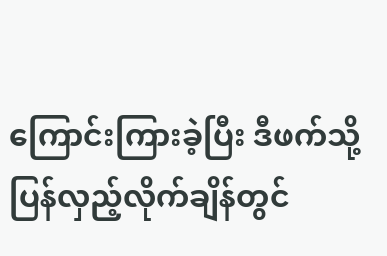ကြောင်းကြားခဲ့ပြီး ဒီဖက်သို့ ပြန်လှည့်လိုက်ချိန်တွင်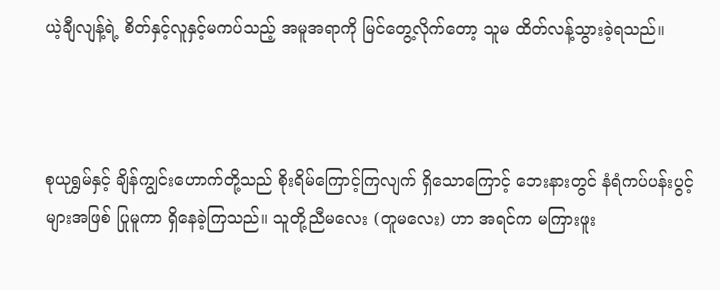ယဲ့ချီလျန့်ရဲ့ စိတ်နှင့်လူနှင့်မကပ်သည့် အမူအရာကို မြင်တွေ့လိုက်တော့ သူမ ထိတ်လန့်သွားခဲ့ရသည်။



စုယုရွှမ်နှင့် ချိန်ကျွင်းဟောက်တို့သည် စိုးရိမ်ကြောင့်ကြလျက် ရှိသောကြောင့် ဘေးနားတွင် နံရံကပ်ပန်းပွင့်များအဖြစ် ပြုမူကာ ရှိနေခဲ့ကြသည်။ သူတို့ညီမလေး (တူမလေး) ဟာ အရင်က မကြားဖူး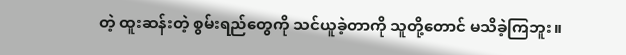တဲ့ ထူးဆန်းတဲ့ စွမ်းရည်တွေကို သင်ယူခဲ့တာကို သူတို့တောင် မသိခဲ့ကြဘူး။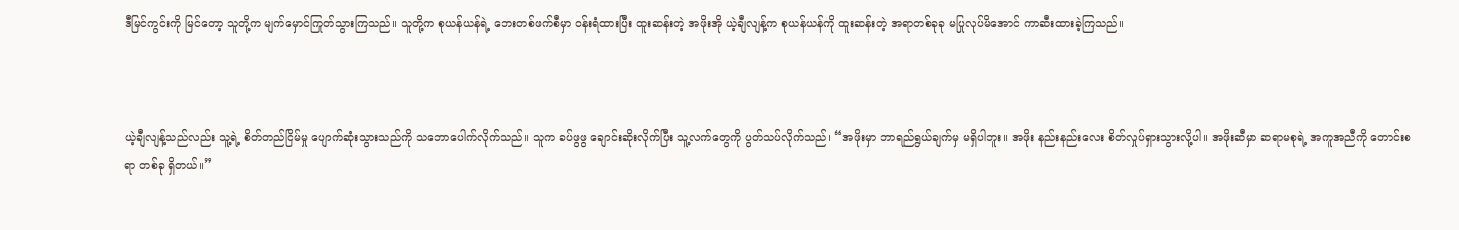ဒီမြင်ကွင်းကို မြင်တော့ သူတို့က မျက်မှောင်ကြုတ်သွားကြသည်။ သူတို့က စုယန်ယန်ရဲ့ ဘေးတစ်ဖက်စီမှာ ဝန်းရံထားပြီး ထူးဆန်းတဲ့ အဖိုးအို ယဲ့ချီလျန့်က စုယန်ယန်ကို ထူးဆန်းတဲ့ အရာတစ်ခုခု မပြုလုပ်မိအောင် ကာဆီးထားခဲ့ကြသည်။



ယဲ့ချီလျန့်သည်လည်း သူ့ရဲ့ စိတ်တည်ငြိမ်မှု ပျောက်ဆုံးသွားသည်ကို သဘောပေါက်လိုက်သည်။ သူက ခပ်ဖွဖွ ချောင်းဆိုးလိုက်ပြီး သူ့လက်တွေကို ပွတ်သပ်လိုက်သည်၊ “အဖိုးမှာ ဘာရည်ရွယ်ချက်မှ မရှိပါဘူး။ အဖိုး နည်းနည်းလေး စိတ်လှုပ်ရှားသွားလို့ပါ။ အဖိုးဆီမှာ ဆရာမစုရဲ့ အကူအညီကို တောင်းစရာ တစ်ခု ရှိတယ်။”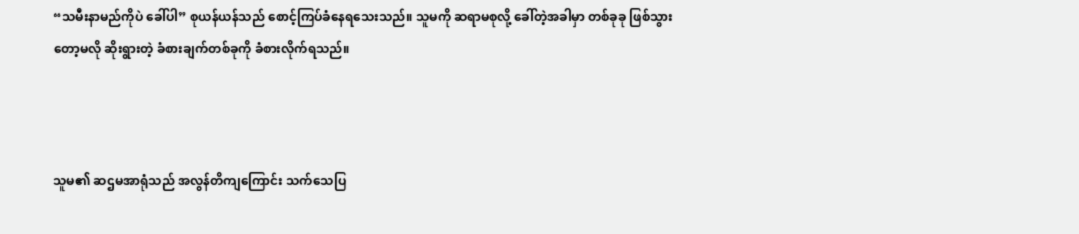“သမီးနာမည်ကိုပဲ ခေါ်ပါ” စုယန်ယန်သည် စောင့်ကြပ်ခံနေရသေးသည်။ သူမကို ဆရာမစုလို့ ခေါ်တဲ့အခါမှာ တစ်ခုခု ဖြစ်သွားတော့မလို ဆိုးရွားတဲ့ ခံစားချက်တစ်ခုကို ခံစားလိုက်ရသည်။



သူမ၏ ဆဌမအာရုံသည် အလွန်တိကျကြောင်း သက်သေပြ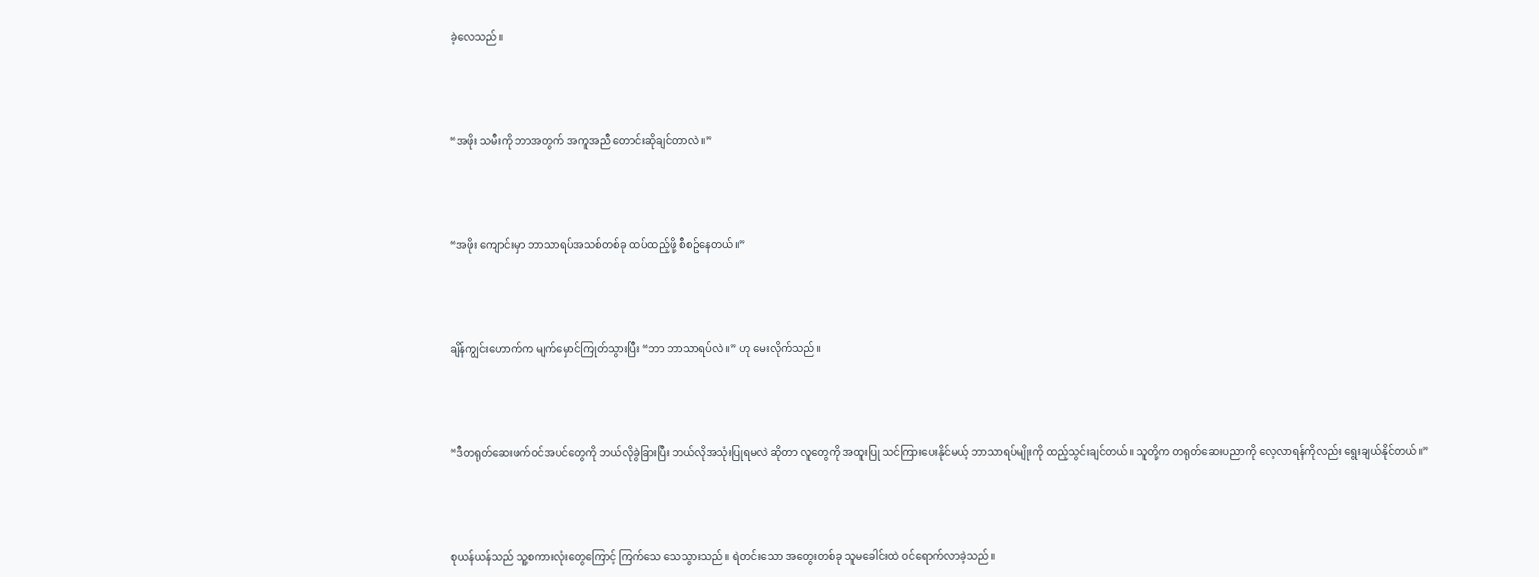ခဲ့လေသည်။



“အဖိုး သမီးကို ဘာအတွက် အကူအညီ တောင်းဆိုချင်တာလဲ။”



“အဖိုး ကျောင်းမှာ ဘာသာရပ်အသစ်တစ်ခု ထပ်ထည့်ဖို့ စီစဥ်နေတယ်။”



ချိန်ကျွင်းဟောက်က မျက်မှောင်ကြုတ်သွားပြီး “ဘာ ဘာသာရပ်လဲ။” ဟု မေးလိုက်သည်။



“ဒီတရုတ်ဆေးဖက်ဝင်အပင်တွေကို ဘယ်လိုခွဲခြားပြီး ဘယ်လိုအသုံးပြုရမလဲ ဆိုတာ လူတွေကို အထူးပြု သင်ကြားပေးနိုင်မယ့် ဘာသာရပ်မျိုးကို ထည့်သွင်းချင်တယ်။ သူတို့က တရုတ်ဆေးပညာကို လေ့လာရန်ကိုလည်း ရွေးချယ်နိုင်တယ်။”



စုယန်ယန်သည် သူ့စကားလုံးတွေကြောင့် ကြက်သေ သေသွားသည်။ ရဲတင်းသော အတွေးတစ်ခု သူမခေါင်းထဲ ဝင်ရောက်လာခဲ့သည်။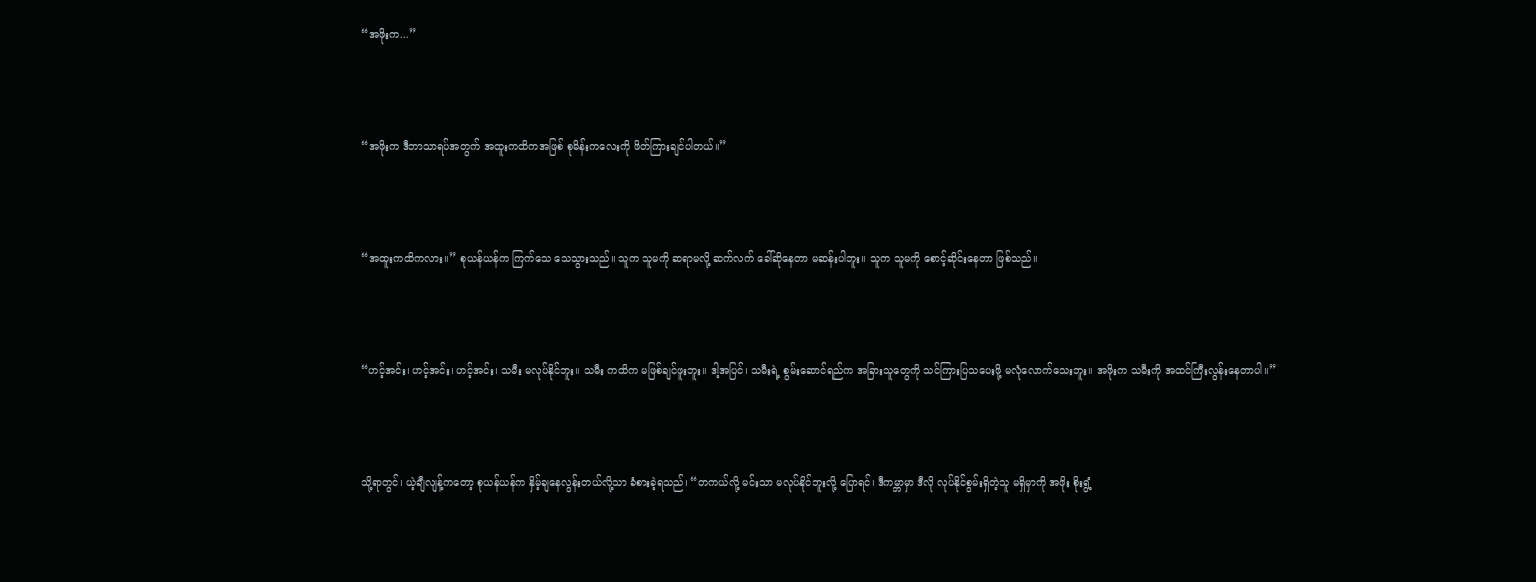“အဖိုးက...”



“အဖိုးက ဒီဘာသာရပ်အတွက် အထူးကထိကအဖြစ် စုမိန်းကလေးကို ဖိတ်ကြားချင်ပါတယ်။”



“အထူးကထိကလား။” စုယန်ယန်က ကြက်သေ သေသွားသည်။ သူက သူမကို ဆရာမလို့ ဆက်လက် ‌ခေါ်ဆိုနေတာ မဆန်းပါဘူး။ သူက သူမကို စောင့်ဆိုင်းနေတာ ဖြစ်သည်။



“ဟင့်အင်း၊ ဟင့်အင်း၊ ဟင့်အင်း၊ သမီး မလုပ်နိုင်ဘူး။ သမီး ကထိက မဖြစ်ချင်ဖူးဘူး။ ဒါ့အပြင်၊ သမီးရဲ့ စွမ်းဆောင်ရည်က အခြားသူတွေကို သင်ကြားပြသပေးဖို့ မလုံလောက်သေးဘူး။ အဖိုးက သမီးကို အထင်ကြီးလွန်းနေတာပါ။”



သို့ရာတွင်၊ ယဲ့ချီလျန့်ကတော့ စုယန်ယန်က နှိမ့်ချနေလွန်းတယ်လို့သာ ခံစားခဲ့ရသည်၊ “တကယ်လို့ မင်းသာ မလုပ်နိုင်ဘူးလို့ ပြောရင်၊ ဒီကမ္ဘာမှာ ဒီလို လုပ်နိုင်စွမ်းရှိတဲ့သူ မရှိမှာကို အဖိုး စိုးရွံ့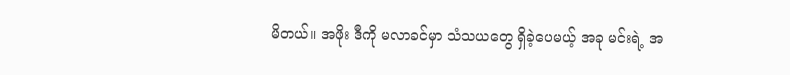မိတယ်။ အဖိုး ဒီကို မလာခင်မှာ သံသယတွေ ရှိခဲ့ပေမယ့် အခု မင်းရဲ့ အ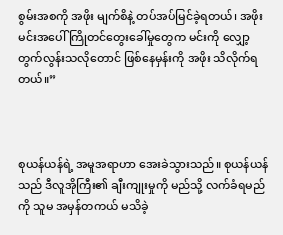စွမ်းအစကို အဖိုး မျက်စိနဲ့ တပ်အပ်မြင်ခဲ့ရတယ်၊ အဖိုး မင်းအပေါ် ကြိုတင်တွေးခေါ်မှုတွေက မင်းကို လျှော့တွက်လွန်းသလိုတောင် ဖြစ်နေမှန်းကို အဖိုး သိလိုက်ရတယ်။”



စုယန်ယန်ရဲ့ အမူအရာဟာ အေးခဲသွားသည်။ စုယန်ယန်သည် ဒီလူအိုကြီး၏ ချီးကျုးမှုကို မည်သို့ လက်ခံရမည်ကို သူမ အမှန်တကယ် မသိခဲ့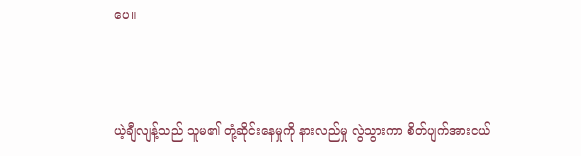ပေ။



ယဲ့ချီလျန့်သည် သူမ၏ တုံ့ဆိုင်းနေမှုကို နားလည်မှု လွဲသွားကာ စိတ်ပျက်အားငယ်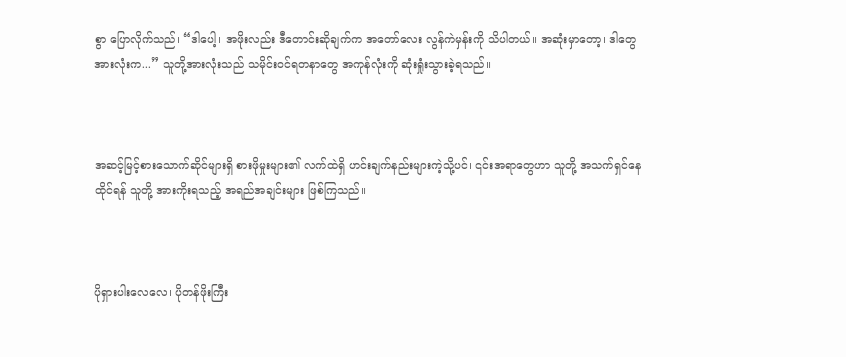စွာ ပြောလိုက်သည်၊ “ဒါပေါ့၊ အဖိုးလည်း ဒီတောင်းဆိုချက်က အတော်လေး လွန်ကဲမှန်းကို သိပါတယ်။ အဆုံးမှာတော့၊ ဒါတွေအားလုံးက...” သူတို့အားလုံးသည် သမိုင်းဝင်ရတနာတွေ အကုန်လုံးကို ဆုံးရှုံးသွားခဲ့ရသည်။



အဆင့်မြင့်စားသောက်ဆိုင်များရှိ စားဖိုမှုးများ၏ လက်ထဲရှိ ဟင်းချက်နည်းများကဲ့သို့ပင်၊ ၎င်းအရာတွေဟာ သူတို့ အသက်ရှင်နေထိုင်ရန် သူတို့ အားကိုးရသည့် အရည်အချင်းများ ဖြစ်ကြသည်။



ပိုရှားပါးလေလေ၊ ပိုတန်ဖိုးကြီး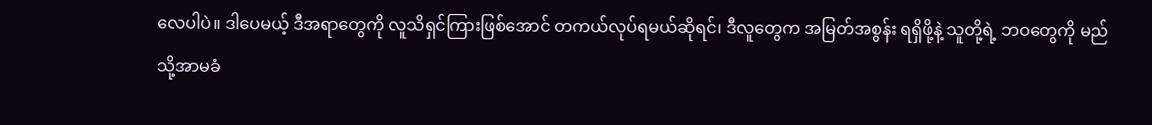လေပါပဲ။ ဒါပေမယ့် ဒီအရာတွေကို လူသိရှင်ကြားဖြစ်အောင် တကယ်လုပ်ရမယ်ဆိုရင်၊ ဒီလူတွေက အမြတ်အစွန်း ရရှိဖို့နဲ့ သူတို့ရဲ့ ဘဝတွေကို မည်သို့အာမခံ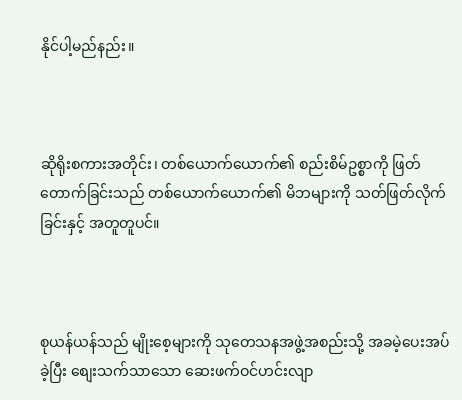နိုင်ပါ့မည်နည်း။



ဆိုရိုးစကားအတိုင်း၊ တစ်ယောက်ယောက်၏ စည်းစိမ်ဥစ္စာကို ဖြတ်တောက်ခြင်းသည် တစ်ယောက်ယောက်၏ မိဘများကို သတ်ဖြတ်လိုက်ခြင်းနှင့် အတူတူပင်။



စုယန်ယန်သည် မျိုးစေ့များကို သုတေသနအဖွဲ့အစည်းသို့ အခမဲ့ပေးအပ်ခဲ့ပြီး စျေးသက်သာသော ဆေးဖက်ဝင်ဟင်းလျာ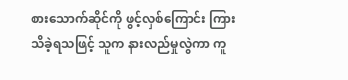စားသောက်ဆိုင်ကို ဖွင့်လှစ်ကြောင်း ကြားသိခဲ့ရသဖြင့် သူက နားလည်မှုလွဲကာ ကူ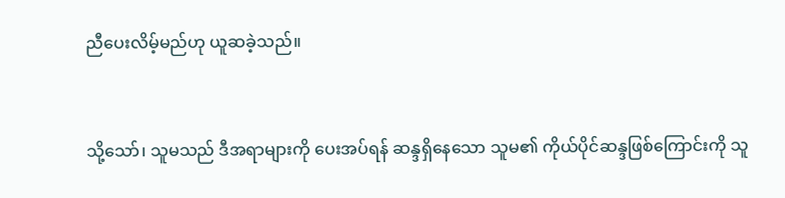ညီပေးလိမ့်မည်ဟု ယူဆခဲ့သည်။



သို့သော်၊ သူမသည် ဒီအရာများကို ပေးအပ်ရန် ဆန္ဒရှိနေသော သူမ၏ ကိုယ်ပိုင်ဆန္ဒဖြစ်ကြောင်းကို သူ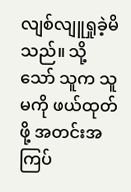လျစ်လျူရှုခဲ့မိသည်။ သို့သော် သူက သူမကို ဖယ်ထုတ်ဖို့ အတင်းအကြပ်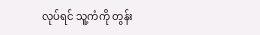လုပ်ရင် သူ့ကံကို တွန်း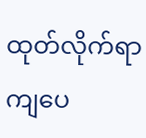ထုတ်လိုက်ရာ ကျပေ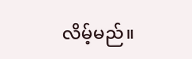လိမ့်မည်။